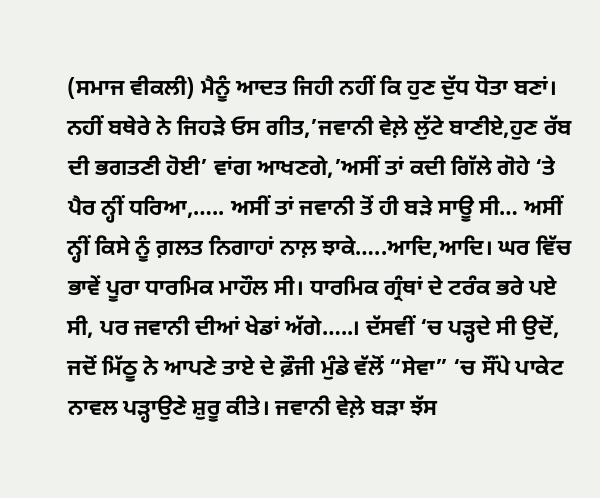(ਸਮਾਜ ਵੀਕਲੀ) ਮੈਨੂੰ ਆਦਤ ਜਿਹੀ ਨਹੀਂ ਕਿ ਹੁਣ ਦੁੱਧ ਧੋਤਾ ਬਣਾਂ। ਨਹੀਂ ਬਥੇਰੇ ਨੇ ਜਿਹੜੇ ਓਸ ਗੀਤ,’ਜਵਾਨੀ ਵੇਲ਼ੇ ਲੁੱਟੇ ਬਾਣੀਏ,ਹੁਣ ਰੱਬ ਦੀ ਭਗਤਣੀ ਹੋਈ’ ਵਾਂਗ ਆਖਣਗੇ,’ਅਸੀਂ ਤਾਂ ਕਦੀ ਗਿੱਲੇ ਗੋਹੇ ‘ਤੇ ਪੈਰ ਨ੍ਹੀਂ ਧਰਿਆ,….. ਅਸੀਂ ਤਾਂ ਜਵਾਨੀ ਤੋਂ ਹੀ ਬੜੇ ਸਾਊ ਸੀ… ਅਸੀਂ ਨ੍ਹੀਂ ਕਿਸੇ ਨੂੰ ਗ਼ਲਤ ਨਿਗਾਹਾਂ ਨਾਲ਼ ਝਾਕੇ…..ਆਦਿ,ਆਦਿ। ਘਰ ਵਿੱਚ ਭਾਵੇਂ ਪੂਰਾ ਧਾਰਮਿਕ ਮਾਹੌਲ ਸੀ। ਧਾਰਮਿਕ ਗ੍ਰੰਥਾਂ ਦੇ ਟਰੰਕ ਭਰੇ ਪਏ ਸੀ, ਪਰ ਜਵਾਨੀ ਦੀਆਂ ਖੇਡਾਂ ਅੱਗੇ…..। ਦੱਸਵੀਂ ‘ਚ ਪੜ੍ਹਦੇ ਸੀ ਉਦੋਂ, ਜਦੋਂ ਮਿੱਠੂ ਨੇ ਆਪਣੇ ਤਾਏ ਦੇ ਫ਼ੌਜੀ ਮੁੰਡੇ ਵੱਲੋਂ “ਸੇਵਾ” ‘ਚ ਸੌਂਪੇ ਪਾਕੇਟ ਨਾਵਲ ਪੜ੍ਹਾਉਣੇ ਸ਼ੁਰੂ ਕੀਤੇ। ਜਵਾਨੀ ਵੇਲ਼ੇ ਬੜਾ ਝੱਸ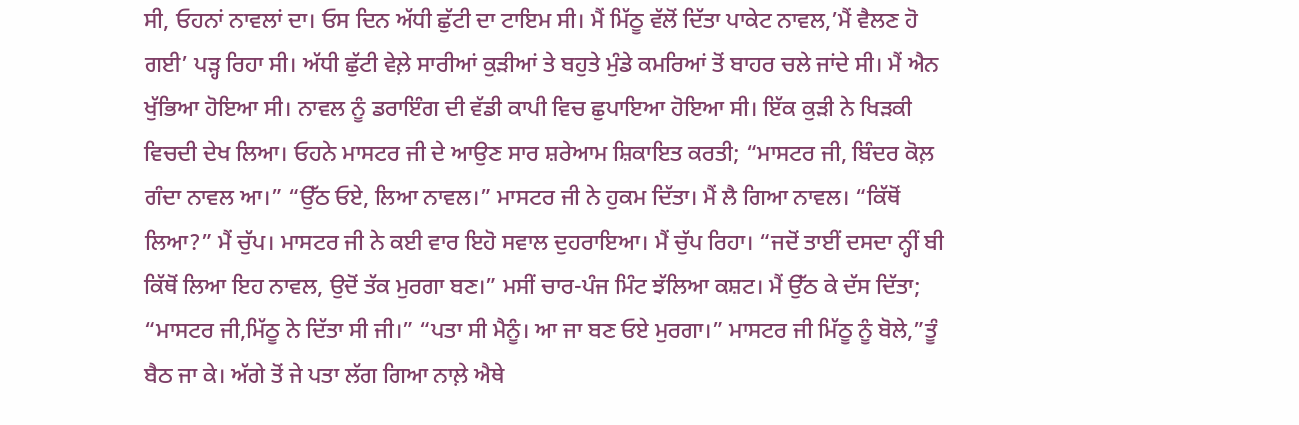ਸੀ, ਓਹਨਾਂ ਨਾਵਲਾਂ ਦਾ। ਓਸ ਦਿਨ ਅੱਧੀ ਛੁੱਟੀ ਦਾ ਟਾਇਮ ਸੀ। ਮੈਂ ਮਿੱਠੂ ਵੱਲੋਂ ਦਿੱਤਾ ਪਾਕੇਟ ਨਾਵਲ,’ਮੈਂ ਵੈਲਣ ਹੋ ਗਈ’ ਪੜ੍ਹ ਰਿਹਾ ਸੀ। ਅੱਧੀ ਛੁੱਟੀ ਵੇਲ਼ੇ ਸਾਰੀਆਂ ਕੁੜੀਆਂ ਤੇ ਬਹੁਤੇ ਮੁੰਡੇ ਕਮਰਿਆਂ ਤੋਂ ਬਾਹਰ ਚਲੇ ਜਾਂਦੇ ਸੀ। ਮੈਂ ਐਨ ਖੁੱਭਿਆ ਹੋਇਆ ਸੀ। ਨਾਵਲ ਨੂੰ ਡਰਾਇੰਗ ਦੀ ਵੱਡੀ ਕਾਪੀ ਵਿਚ ਛੁਪਾਇਆ ਹੋਇਆ ਸੀ। ਇੱਕ ਕੁੜੀ ਨੇ ਖਿੜਕੀ ਵਿਚਦੀ ਦੇਖ ਲਿਆ। ਓਹਨੇ ਮਾਸਟਰ ਜੀ ਦੇ ਆਉਣ ਸਾਰ ਸ਼ਰੇਆਮ ਸ਼ਿਕਾਇਤ ਕਰਤੀ; “ਮਾਸਟਰ ਜੀ, ਬਿੰਦਰ ਕੋਲ਼ ਗੰਦਾ ਨਾਵਲ ਆ।” “ਉੱਠ ਓਏ, ਲਿਆ ਨਾਵਲ।” ਮਾਸਟਰ ਜੀ ਨੇ ਹੁਕਮ ਦਿੱਤਾ। ਮੈਂ ਲੈ ਗਿਆ ਨਾਵਲ। “ਕਿੱਥੋਂ ਲਿਆ?” ਮੈਂ ਚੁੱਪ। ਮਾਸਟਰ ਜੀ ਨੇ ਕਈ ਵਾਰ ਇਹੋ ਸਵਾਲ ਦੁਹਰਾਇਆ। ਮੈਂ ਚੁੱਪ ਰਿਹਾ। “ਜਦੋਂ ਤਾਈਂ ਦਸਦਾ ਨ੍ਹੀਂ ਬੀ ਕਿੱਥੋਂ ਲਿਆ ਇਹ ਨਾਵਲ, ਉਦੋਂ ਤੱਕ ਮੁਰਗਾ ਬਣ।” ਮਸੀਂ ਚਾਰ-ਪੰਜ ਮਿੰਟ ਝੱਲਿਆ ਕਸ਼ਟ। ਮੈਂ ਉੱਠ ਕੇ ਦੱਸ ਦਿੱਤਾ; “ਮਾਸਟਰ ਜੀ,ਮਿੱਠੂ ਨੇ ਦਿੱਤਾ ਸੀ ਜੀ।” “ਪਤਾ ਸੀ ਮੈਨੂੰ। ਆ ਜਾ ਬਣ ਓਏ ਮੁਰਗਾ।” ਮਾਸਟਰ ਜੀ ਮਿੱਠੂ ਨੂੰ ਬੋਲੇ,”ਤੂੰ ਬੈਠ ਜਾ ਕੇ। ਅੱਗੇ ਤੋਂ ਜੇ ਪਤਾ ਲੱਗ ਗਿਆ ਨਾਲ਼ੇ ਐਥੇ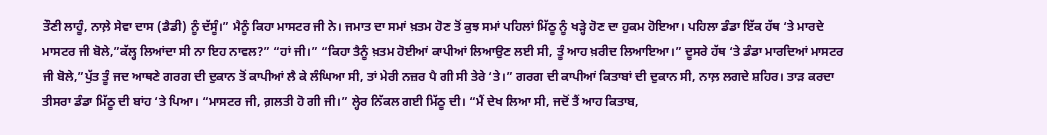ਤੌਣੀ ਲਾਹੂੰ, ਨਾਲ਼ੇ ਸੇਵਾ ਦਾਸ (ਡੈਡੀ) ਨੂੰ ਦੱਸੂੰ।” ਮੈਨੂੰ ਕਿਹਾ ਮਾਸਟਰ ਜੀ ਨੇ। ਜਮਾਤ ਦਾ ਸਮਾਂ ਖ਼ਤਮ ਹੋਣ ਤੋਂ ਕੁਝ ਸਮਾਂ ਪਹਿਲਾਂ ਮਿੱਠੂ ਨੂੰ ਖੜ੍ਹੇ ਹੋਣ ਦਾ ਹੁਕਮ ਹੋਇਆ। ਪਹਿਲਾ ਡੰਡਾ ਇੱਕ ਹੱਥ ‘ਤੇ ਮਾਰਦੇ ਮਾਸਟਰ ਜੀ ਬੋਲੇ,”ਕੱਲ੍ਹ ਲਿਆਂਦਾ ਸੀ ਨਾ ਇਹ ਨਾਵਲ?” “ਹਾਂ ਜੀ।” “ਕਿਹਾ ਤੈਨੂੰ ਖ਼ਤਮ ਹੋਈਆਂ ਕਾਪੀਆਂ ਲਿਆਉਣ ਲਈ ਸੀ, ਤੂੰ ਆਹ ਖ਼ਰੀਦ ਲਿਆਇਆ।” ਦੂਸਰੇ ਹੱਥ ‘ਤੇ ਡੰਡਾ ਮਾਰਦਿਆਂ ਮਾਸਟਰ ਜੀ ਬੋਲੇ,”ਪੁੱਤ ਤੂੰ ਜਦ ਆਥਣੇ ਗਰਗ ਦੀ ਦੁਕਾਨ ਤੋਂ ਕਾਪੀਆਂ ਲੈ ਕੇ ਲੰਘਿਆ ਸੀ, ਤਾਂ ਮੇਰੀ ਨਜ਼ਰ ਪੈ ਗੀ ਸੀ ਤੇਰੇ ‘ਤੇ।” ਗਰਗ ਦੀ ਕਾਪੀਆਂ ਕਿਤਾਬਾਂ ਦੀ ਦੁਕਾਨ ਸੀ, ਨਾਲ਼ ਲਗਦੇ ਸ਼ਹਿਰ। ਤਾੜ ਕਰਦਾ ਤੀਸਰਾ ਡੰਡਾ ਮਿੱਠੂ ਦੀ ਬਾਂਹ ‘ਤੇ ਪਿਆ। “ਮਾਸਟਰ ਜੀ, ਗ਼ਲਤੀ ਹੋ ਗੀ ਜੀ।” ਲ੍ਹੇਰ ਨਿੱਕਲ ਗਈ ਮਿੱਠੂ ਦੀ। “ਮੈਂ ਦੇਖ ਲਿਆ ਸੀ, ਜਦੋਂ ਤੈਂ ਆਹ ਕਿਤਾਬ,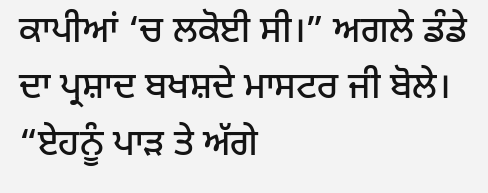ਕਾਪੀਆਂ ‘ਚ ਲਕੋਈ ਸੀ।” ਅਗਲੇ ਡੰਡੇ ਦਾ ਪ੍ਰਸ਼ਾਦ ਬਖਸ਼ਦੇ ਮਾਸਟਰ ਜੀ ਬੋਲੇ। “ਏਹਨੂੰ ਪਾੜ ਤੇ ਅੱਗੇ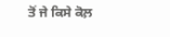ਤੋਂ ਜੇ ਕਿਸੇ ਕੋਲ਼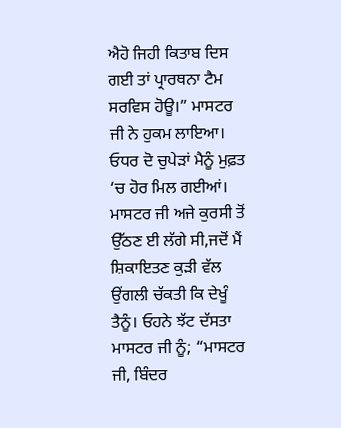ਐਹੋ ਜਿਹੀ ਕਿਤਾਬ ਦਿਸ ਗਈ ਤਾਂ ਪ੍ਰਾਰਥਨਾ ਟੈਮ ਸਰਵਿਸ ਹੋਊ।” ਮਾਸਟਰ ਜੀ ਨੇ ਹੁਕਮ ਲਾਇਆ। ਓਧਰ ਦੋ ਚੁਪੇੜਾਂ ਮੈਨੂੰ ਮੁਫ਼ਤ ‘ਚ ਹੋਰ ਮਿਲ ਗਈਆਂ। ਮਾਸਟਰ ਜੀ ਅਜੇ ਕੁਰਸੀ ਤੋਂ ਉੱਠਣ ਈ ਲੱਗੇ ਸੀ,ਜਦੋਂ ਮੈਂ ਸ਼ਿਕਾਇਤਣ ਕੁੜੀ ਵੱਲ ਉਂਗਲੀ ਚੱਕਤੀ ਕਿ ਦੇਖੂੰ ਤੈਨੂੰ। ਓਹਨੇ ਝੱਟ ਦੱਸਤਾ ਮਾਸਟਰ ਜੀ ਨੂੰ; “ਮਾਸਟਰ ਜੀ, ਬਿੰਦਰ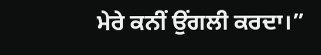ਮੇਰੇ ਕਨੀਂ ਉਂਗਲੀ ਕਰਦਾ।”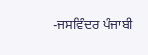-ਜਸਵਿੰਦਰ ਪੰਜਾਬੀ